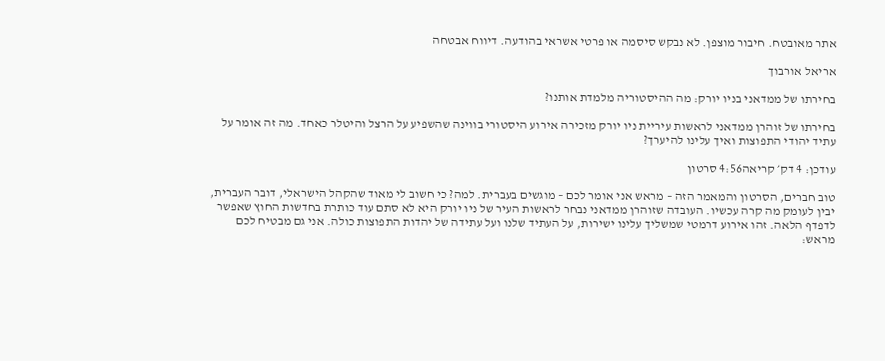אתר מאובטח. חיבור מוצפן. לא נבקש סיסמה או פרטי אשראי בהודעה. דיווח אבטחה

אריאל אורבוך

בחירתו של ממדאני בניו יורק: מה ההיסטוריה מלמדת אותנו?

בחירתו של זוהרן ממדאני לראשות עיריית ניו יורק מזכירה אירוע היסטורי בווינה שהשפיע על הרצל והיטלר כאחד. מה זה אומר על עתיד יהודי התפוצות ואיך עלינו להיערך?

עודכן: 4 דק׳ קריאה4:56 סרטון

טוב חברים, הסרטון והמאמר הזה – מראש אני אומר לכם – מוגשים בעברית. למה? כי חשוב לי מאוד שהקהל הישראלי, דובר העברית, יבין לעומק מה קרה עכשיו. העובדה שזוהרן ממדאני נבחר לראשות העיר של ניו יורק היא לא סתם עוד כותרת בחדשות החוץ שאפשר לדפדף הלאה. זהו אירוע דרמטי שמשליך עלינו ישירות, על העתיד שלנו ועל עתידה של יהדות התפוצות כולה. אני גם מבטיח לכם מראש: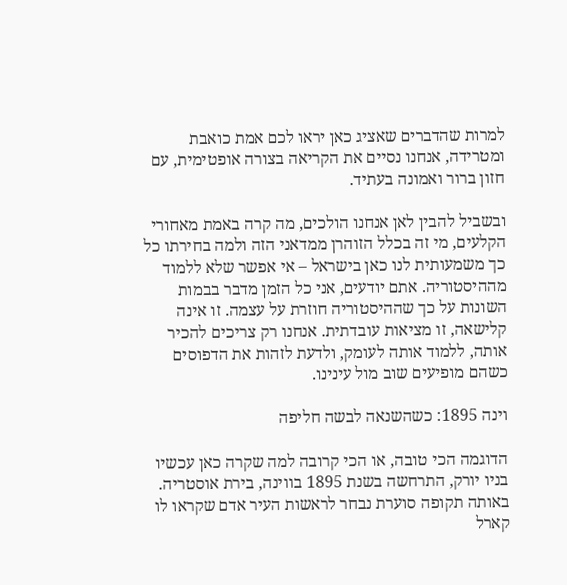למרות שהדברים שאציג כאן יראו לכם אמת כואבת ומטרידה, אנחנו נסיים את הקריאה בצורה אופטימית, עם חזון ברור ואמונה בעתיד.

ובשביל להבין לאן אנחנו הולכים, מה קרה באמת מאחורי הקלעים, מי זה בכלל הזוהרן ממדאני הזה ולמה בחירתו כל כך משמעותית לנו כאן בישראל – אי אפשר שלא ללמוד מההיסטוריה. אתם יודעים, אני כל הזמן מדבר בבמות השונות על כך שההיסטוריה חוזרת על עצמה. זו אינה קלישאה, זו מציאות עובדתית. אנחנו רק צריכים להכיר אותה, ללמוד אותה לעומק, ולדעת לזהות את הדפוסים כשהם מופיעים שוב מול עינינו.

וינה 1895: כשהשנאה לבשה חליפה

הדוגמה הכי טובה, או הכי קרובה למה שקרה כאן עכשיו בניו יורק, התרחשה בשנת 1895 בווינה, בירת אוסטריה. באותה תקופה סוערת נבחר לראשות העיר אדם שקראו לו קארל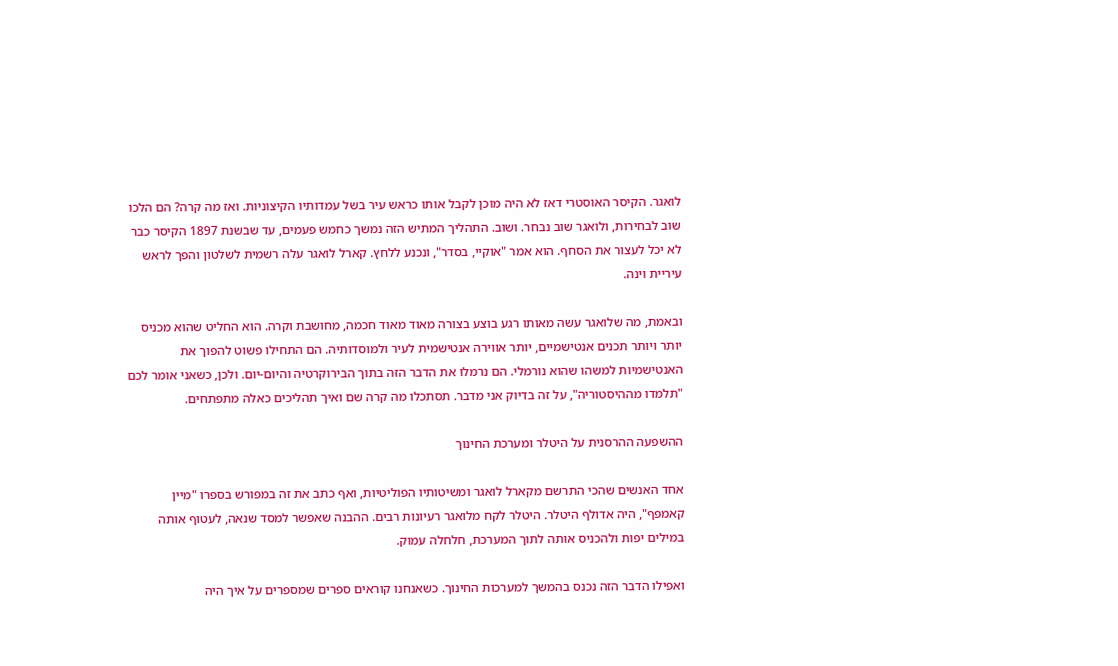לואגר. הקיסר האוסטרי דאז לא היה מוכן לקבל אותו כראש עיר בשל עמדותיו הקיצוניות. ואז מה קרה? הם הלכו שוב לבחירות, ולואגר שוב נבחר. ושוב. התהליך המתיש הזה נמשך כחמש פעמים, עד שבשנת 1897 הקיסר כבר לא יכל לעצור את הסחף. הוא אמר "אוקיי, בסדר", ונכנע ללחץ. קארל לואגר עלה רשמית לשלטון והפך לראש עיריית וינה.

ובאמת, מה שלואגר עשה מאותו רגע בוצע בצורה מאוד מאוד חכמה, מחושבת וקרה. הוא החליט שהוא מכניס יותר ויותר תכנים אנטישמיים, יותר אווירה אנטישמית לעיר ולמוסדותיה. הם התחילו פשוט להפוך את האנטישמיות למשהו שהוא נורמלי. הם נרמלו את הדבר הזה בתוך הבירוקרטיה והיום-יום. ולכן, כשאני אומר לכם "תלמדו מההיסטוריה", על זה בדיוק אני מדבר. תסתכלו מה קרה שם ואיך תהליכים כאלה מתפתחים.

ההשפעה ההרסנית על היטלר ומערכת החינוך

אחד האנשים שהכי התרשם מקארל לואגר ומשיטותיו הפוליטיות, ואף כתב את זה במפורש בספרו "מיין קאמפף", היה אדולף היטלר. היטלר לקח מלואגר רעיונות רבים. ההבנה שאפשר למסד שנאה, לעטוף אותה במילים יפות ולהכניס אותה לתוך המערכת, חלחלה עמוק.

ואפילו הדבר הזה נכנס בהמשך למערכות החינוך. כשאנחנו קוראים ספרים שמספרים על איך היה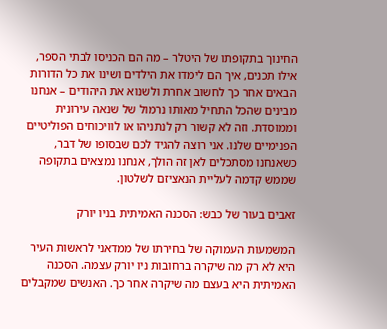החינוך בתקופתו של היטלר – מה הם הכניסו לבתי הספר, אילו תכנים, איך הם לימדו את הילדים ושינו את כל הדורות הבאים אחר כך לחשוב אחרת ולשנוא את היהודים – אנחנו מבינים שהכל התחיל מאותו נרמול של שנאה עירונית וממוסדת. וזה לא קשור רק לנתניהו או לוויכוחים הפוליטיים הפנימיים שלנו. אני רוצה להגיד לכם שבסופו של דבר, כשאנחנו מסתכלים לאן זה הולך, אנחנו נמצאים בתקופה שממש קדמה לעליית הנאציזם לשלטון.

זאבים בעור של כבש: הסכנה האמיתית בניו יורק

המשמעות העמוקה של בחירתו של ממדאני לראשות העיר היא לא רק מה שיקרה ברחובות ניו יורק עצמה. הסכנה האמיתית היא בעצם מה שיקרה אחר כך. האנשים שמקבלים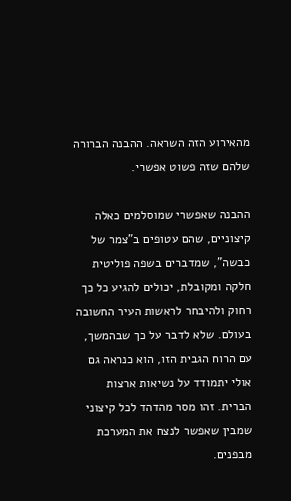מהאירוע הזה השראה. ההבנה הברורה שלהם שזה פשוט אפשרי.

ההבנה שאפשרי שמוסלמים כאלה קיצוניים, שהם עטופים ב"צמר של כבשה", שמדברים בשפה פוליטית חלקה ומקובלת, יכולים להגיע כל כך רחוק ולהיבחר לראשות העיר החשובה בעולם. שלא לדבר על כך שבהמשך, עם הרוח הגבית הזו, הוא כנראה גם אולי יתמודד על נשיאות ארצות הברית. זהו מסר מהדהד לכל קיצוני שמבין שאפשר לנצח את המערכת מבפנים.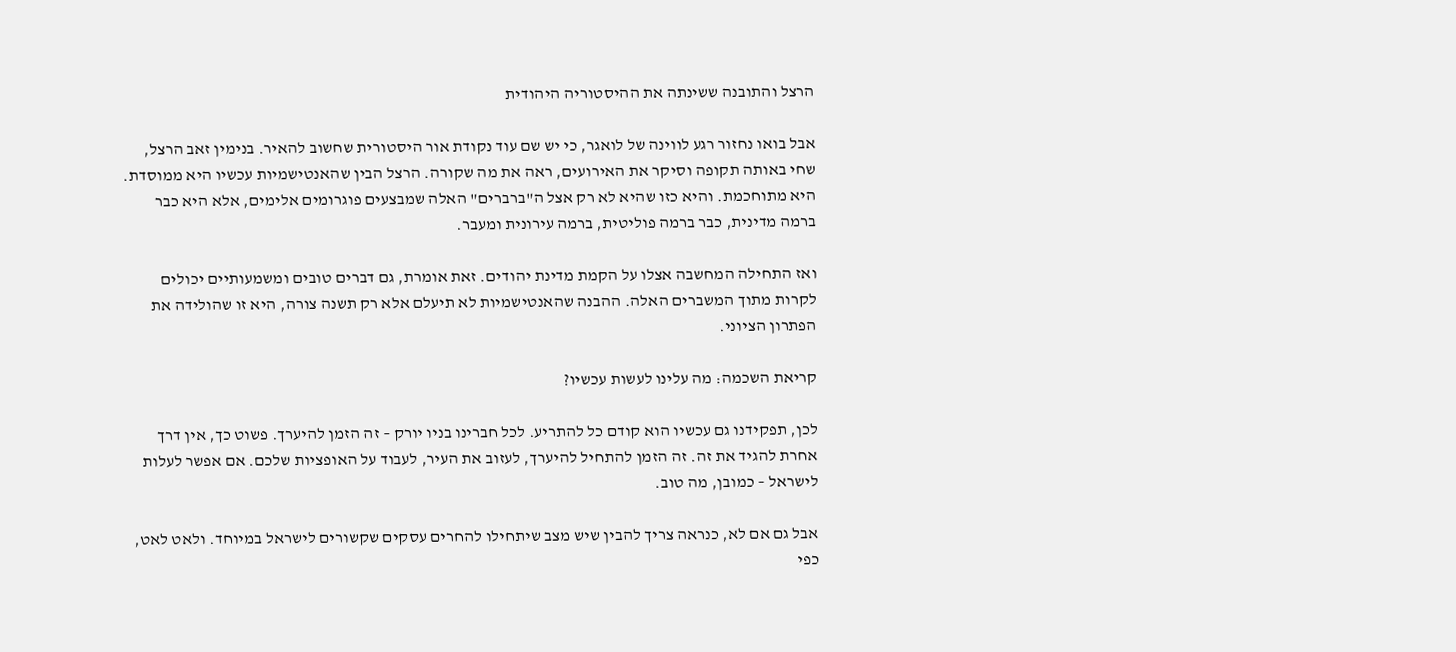הרצל והתובנה ששינתה את ההיסטוריה היהודית

אבל בואו נחזור רגע לווינה של לואגר, כי יש שם עוד נקודת אור היסטורית שחשוב להאיר. בנימין זאב הרצל, שחי באותה תקופה וסיקר את האירועים, ראה את מה שקורה. הרצל הבין שהאנטישמיות עכשיו היא ממוסדת. היא מתוחכמת. והיא כזו שהיא לא רק אצל ה"ברברים" האלה שמבצעים פוגרומים אלימים, אלא היא כבר ברמה מדינית, כבר ברמה פוליטית, ברמה עירונית ומעבר.

ואז התחילה המחשבה אצלו על הקמת מדינת יהודים. זאת אומרת, גם דברים טובים ומשמעותיים יכולים לקרות מתוך המשברים האלה. ההבנה שהאנטישמיות לא תיעלם אלא רק תשנה צורה, היא זו שהולידה את הפתרון הציוני.

קריאת השכמה: מה עלינו לעשות עכשיו?

לכן, תפקידנו גם עכשיו הוא קודם כל להתריע. לכל חברינו בניו יורק – זה הזמן להיערך. פשוט כך, אין דרך אחרת להגיד את זה. זה הזמן להתחיל להיערך, לעזוב את העיר, לעבוד על האופציות שלכם. אם אפשר לעלות לישראל – כמובן, מה טוב.

אבל גם אם לא, כנראה צריך להבין שיש מצב שיתחילו להחרים עסקים שקשורים לישראל במיוחד. ולאט לאט, כפי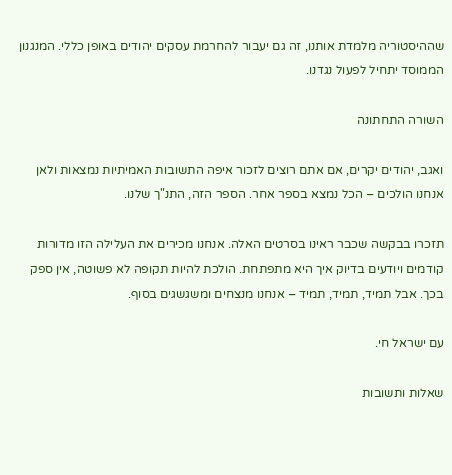שההיסטוריה מלמדת אותנו, זה גם יעבור להחרמת עסקים יהודים באופן כללי. המנגנון הממוסד יתחיל לפעול נגדנו.

השורה התחתונה

ואגב, יהודים יקרים, אם אתם רוצים לזכור איפה התשובות האמיתיות נמצאות ולאן אנחנו הולכים – הכל נמצא בספר אחר. הספר הזה, התנ"ך שלנו.

תזכרו בבקשה שכבר ראינו בסרטים האלה. אנחנו מכירים את העלילה הזו מדורות קודמים ויודעים בדיוק איך היא מתפתחת. הולכת להיות תקופה לא פשוטה, אין ספק בכך. אבל תמיד, תמיד, תמיד – אנחנו מנצחים ומשגשגים בסוף.

עם ישראל חי.

שאלות ותשובות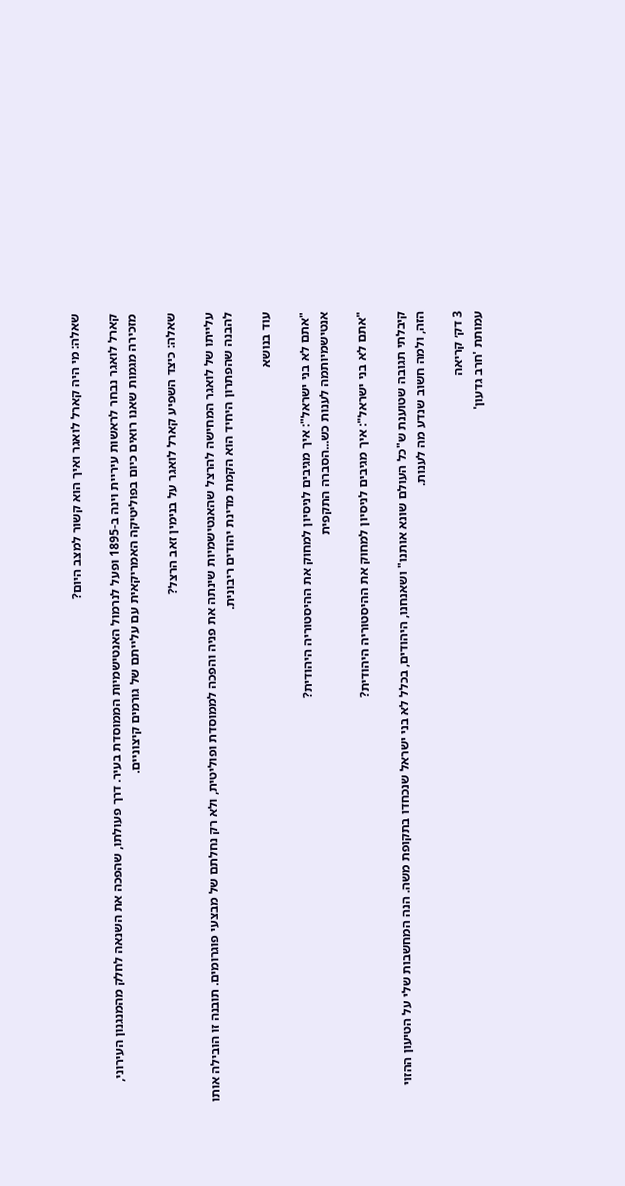שאלה: מי היה קארל לואגר ואיך הוא קשור למצב היום?

קארל לואגר נבחר לראשות עיריית וינה ב-1895 ופעל לנרמול האנטישמיות הממוסדת בעיר. דרך פעולתו, שהפכה את השנאה לחלק מהמנגנון העירוני, מזכירה מגמות שאנו רואים כיום בפוליטיקה האמריקאית עם עלייתם של גורמים קיצוניים.

שאלה: כיצד השפיע קארל לואגר על בנימין זאב הרצל?

עלייתו של לואגר המחישה להרצל שהאנטישמיות שינתה את פניה והפכה לממוסדת ופוליטית, ולא רק נחלתם של מבצעי פוגרומים. תובנה זו הובילה אותו להבנה שהפתרון היחיד הוא הקמת מדינת יהודים ריבונית.

עוד בנושא

"אתם לא בני ישראל": איך מגיבים לניסיון למחוק את ההיסטוריה היהודית?
אנטישמיותמה לענות כש...הסברה התקפית

"אתם לא בני ישראל": איך מגיבים לניסיון למחוק את ההיסטוריה היהודית?

קיבלתי תגובה שטוענת ש"כל העולם שונא אותנו" ושאנחנו, היהודים, בכלל לא בני ישראל שנכחדו בתקופת משה. הנה המחשבות שלי על הטיעון ההזוי הזה, ולמה חשוב שנדע מה לענות.

3 דק׳ קריאה
עמותת 'חרב גדעון'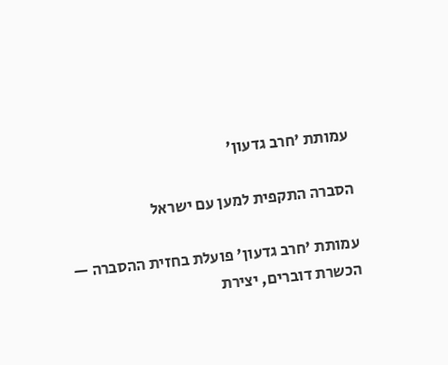עמותת 'חרב גדעון'

הסברה התקפית למען עם ישראל

עמותת 'חרב גדעון' פועלת בחזית ההסברה — הכשרת דוברים, יצירת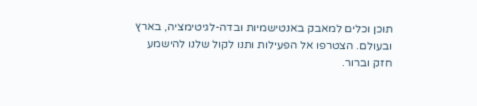תוכן וכלים למאבק באנטישמיות ובדה-לגיטימציה, בארץ ובעולם. הצטרפו אל הפעילות ותנו לקול שלנו להישמע חזק וברור.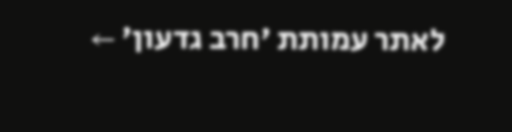לאתר עמותת 'חרב גדעון' ←